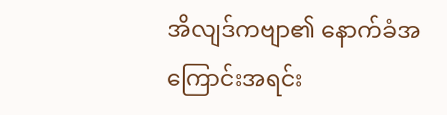အိလျဒ်ကဗျာ၏ နောက်ခံအကြောင်းအရင်း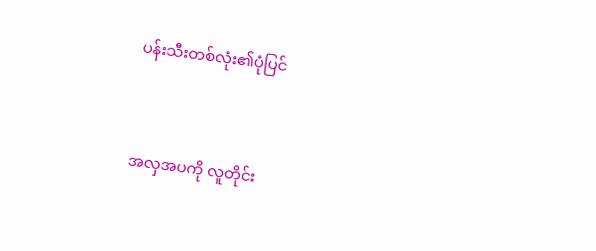ပန်းသီးတစ်လုံး၏ပုံပြင်



အလှအပကို လူတိုင်း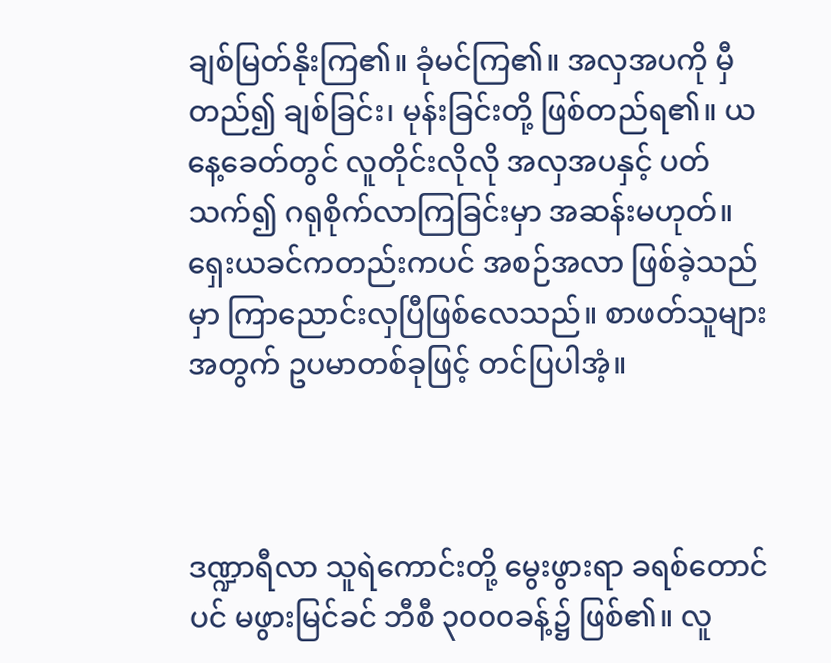ချစ်မြတ်နိုးကြ၏။ ခုံမင်ကြ၏။ အလှအပကို မှီတည်၍ ချစ်ခြင်း၊ မုန်းခြင်းတို့ ဖြစ်တည်ရ၏။ ယနေ့ခေတ်တွင် လူတိုင်းလိုလို အလှအပနှင့် ပတ်သက်၍ ဂရုစိုက်လာကြခြင်းမှာ အဆန်းမဟုတ်။ ရှေးယခင်ကတည်းကပင် အစဉ်အလာ ဖြစ်ခဲ့သည်မှာ ကြာညောင်းလှပြီဖြစ်လေသည်။ စာဖတ်သူများအတွက် ဥပမာတစ်ခုဖြင့် တင်ပြပါအံ့။



ဒဏ္ဍာရီလာ သူရဲကောင်းတို့ မွေးဖွားရာ ခရစ်တောင်ပင် မဖွားမြင်ခင် ဘီစီ ၃၀၀၀ခန့်၌ ဖြစ်၏။ လူ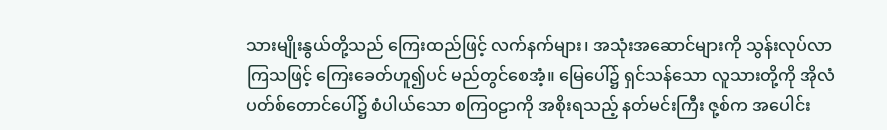သားမျိုးနွယ်တို့သည် ကြေးထည်ဖြင့် လက်နက်များ၊ အသုံးအဆောင်များကို သွန်းလုပ်လာကြသဖြင့် ကြေးခေတ်ဟူ၍ပင် မည်တွင်စေအံ့။ မြေပေါ်၌ ရှင်သန်‌သော လူသားတို့ကို အိုလံပတ်စ်တောင်ပေါ်၌ စံပါယ်သော စကြ၀ဠာကို အစိုးရသည့် နတ်မင်းကြီး ဇု့စ်က အပေါင်း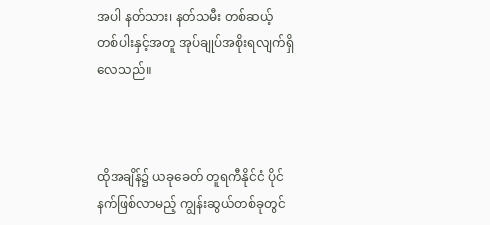အပါ နတ်သား၊ နတ်သမီး တစ်ဆယ့်တစ်ပါးနှင့်အတူ အုပ်ချုပ်အစိုးရလျက်ရှိလေသည်။



ထိုအချိန်၌ ယခုခေတ် တူရကီနိုင်ငံ ပိုင်နက်ဖြစ်လာမည့် ကျွန်းဆွယ်တစ်ခုတွင်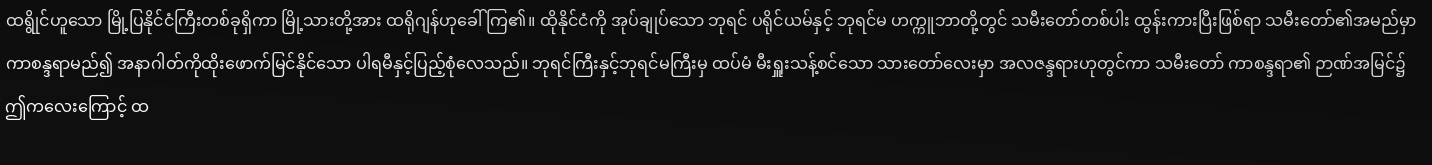ထရွိုင်ဟူသော မြို့ပြနိုင်ငံကြီးတစ်ခုရှိကာ မြို့သားတို့အား ထရိုဂျန်ဟုခေါ်ကြ၏။ ထိုနိုင်ငံကို အုပ်ချုပ်သော ဘုရင် ပရိုင်ယမ်နှင့် ဘုရင်မ ဟက္ကူဘာတို့တွင် သမီးတော်တစ်ပါး ထွန်းကားပြီးဖြစ်ရာ သမီးတော်၏အမည်မှာ ကာစန္ဒရာမည်၍ အနာဂါတ်ကိုထိုးဖောက်မြင်နိုင်သော ပါရမီနှင့်ပြည့်စုံလေသည်။ ဘုရင်ကြီးနှင့်ဘုရင်မကြီးမှ ထပ်မံ မီးရှူးသန့်စင်သော သားတော်လေးမှာ အလဇန္ဒရားဟုတွင်ကာ သမီးတော် ကာစန္ဒရာ၏ ဉာဏ်အမြင်၌ ဤကလေးကြောင့် ထ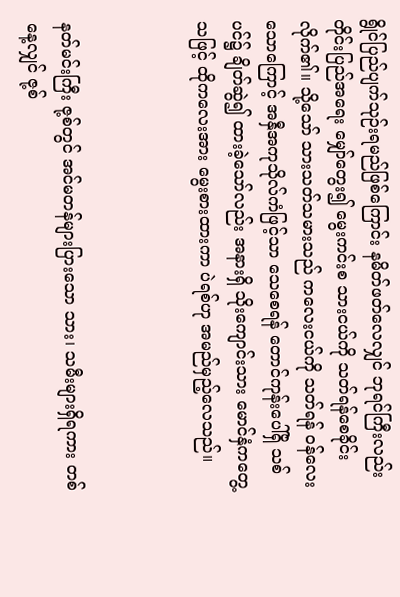ရွိုင်ပြည်ပျက်သုဉ်းရမည်ဖြစ်ကြောင်း နမိတ်ဖတ်လေလျှင် ဘုရင်ကြီးလည်း တိုင်းပြည်အရေး မျှော်တွေး၍ မွေးကင်းစ သားငယ်ကို သတ်ရန်စေခိုင်းလိုက်၏။ သို့သော် သားသတ်သမားသည် ကလေးငယ်ကို သတ်ရန် ၀န်လေးသောကြောင့် အနှီအကုသိုလ်ကံဖြင့်သာ သေစေရန် တောင်ကုန်းပေါ်ရှိ သစ်ပင်၌ ချိတ်ဆွဲ၍ ထားခဲ့သော်လည်း အနားရှိ သိုးကျောင်းသား မောင်နှံကတွေ့သဖြင့် ထိုကလေးအား မွေးစားထားကာ ပဲရစ်ဟု အမည်မှည့်လေသည်။



နတ်မင်းကြီး ဇု့စ်တွင် အင်မတန်များပြားသော သား၊ သမီးများရှိရကား တစ်နေ့လျှင် ဇု့စ်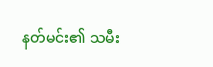နတ်မင်း၏ သမီး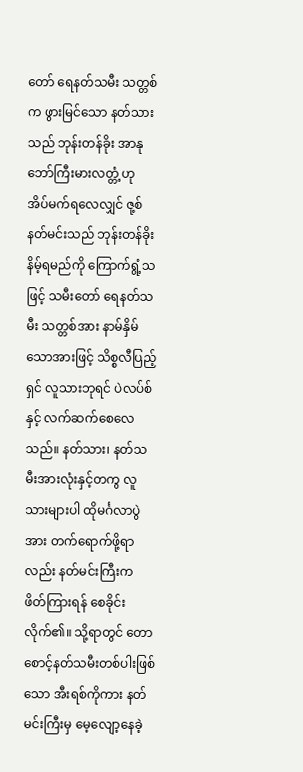တော် ရေနတ်သမီး သတ္တစ်က ဖွားမြင်သော နတ်သားသည် ဘုန်းတန်ခိုး အာနုဘော်ကြီးမားလတ္တံ့ဟု အိပ်မက်ရလေလျှင် ဇု့စ်နတ်မင်းသည် ဘုန်းတန်ခိုးနိမ့်ရမည်ကို ကြောက်ရွံ့သဖြင့် သမီးတော် ရေနတ်သမီး သတ္တစ်အား နာမ်နှိမ်သောအားဖြင့် သိစ္စလီပြည့်ရှင် လူသားဘုရင် ပဲလပ်စ်နှင့် လက်ဆက်စေလေသည်။ ‌နတ်သား၊ နတ်သမီးအားလုံးနှင့်တကွ လူသားများပါ ထိုမင်္ဂလာပွဲအား တက်ရောက်ဖို့ရာလည်း နတ်မင်းကြီးက ဖိတ်ကြားရန် စေခိုင်းလိုက်၏။ သို့ရာတွင် တောစောင့်နတ်သမီးတစ်ပါးဖြစ်သော အီးရစ်ကိုကား နတ်မင်းကြီးမှ မေ့လျော့နေခဲ့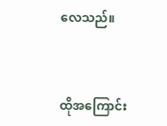လေသည်။



ထိုအကြောင်း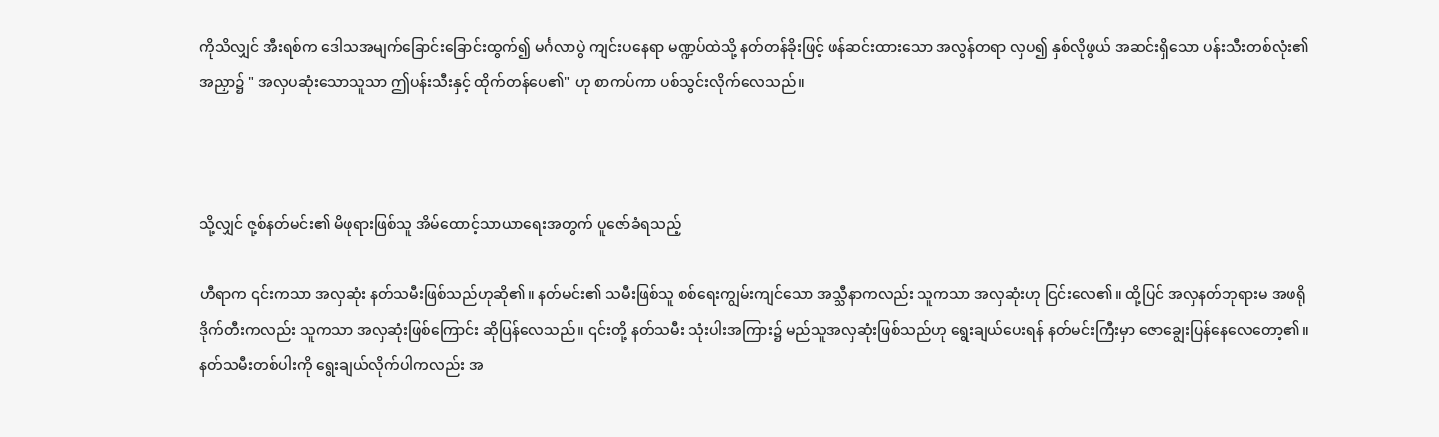ကိုသိလျှင် အီးရစ်က ဒေါသအမျက်ခြောင်းခြောင်းထွက်၍ မင်္ဂလာပွဲ ကျင်းပနေရာ မဏ္ဍပ်ထဲသို့ နတ်တန်ခိုးဖြင့် ဖန်ဆင်းထားသော အလွန်တရာ လှပ၍ နှစ်လိုဖွယ် အဆင်းရှိသော ပန်းသီးတစ်လုံး၏ အညှာ၌ " အလှပဆုံးသောသူသာ ဤပန်းသီးနှင့် ထိုက်တန်ပေ၏" ဟု စာကပ်ကာ ပစ်သွင်းလိုက်လေသည်။



သို့လျှင် ဇု့စ်နတ်မင်း၏ မိဖုရားဖြစ်သူ အိမ်‌ထောင့်သာယာရေးအတွက် ပူဇော်ခံရသည့်

ဟီရာက ၎င်းကသာ အလှဆုံး နတ်သမီးဖြစ်သည်ဟုဆို၏။ နတ်မင်း၏ သမီးဖြစ်သူ စစ်ရေးကျွမ်းကျင်သော အသ္သီနာကလည်း သူကသာ အလှဆုံးဟု ငြင်းလေ၏။ ထို့ပြင် အလှနတ်ဘုရားမ အဖရိုဒိုက်တီးကလည်း သူကသာ အလှဆုံးဖြစ်ကြောင်း ဆိုပြန်လေသည်။ ၎င်းတို့ နတ်သမီး သုံးပါးအကြား၌ မည်သူအလှဆုံးဖြစ်သည်ဟု ရွေးချယ်ပေးရန် နတ်မင်းကြီးမှာ ဇောချွေးပြန်နေလေတော့၏။ နတ်သမီးတစ်ပါးကို ရွေးချယ်လိုက်ပါကလည်း အ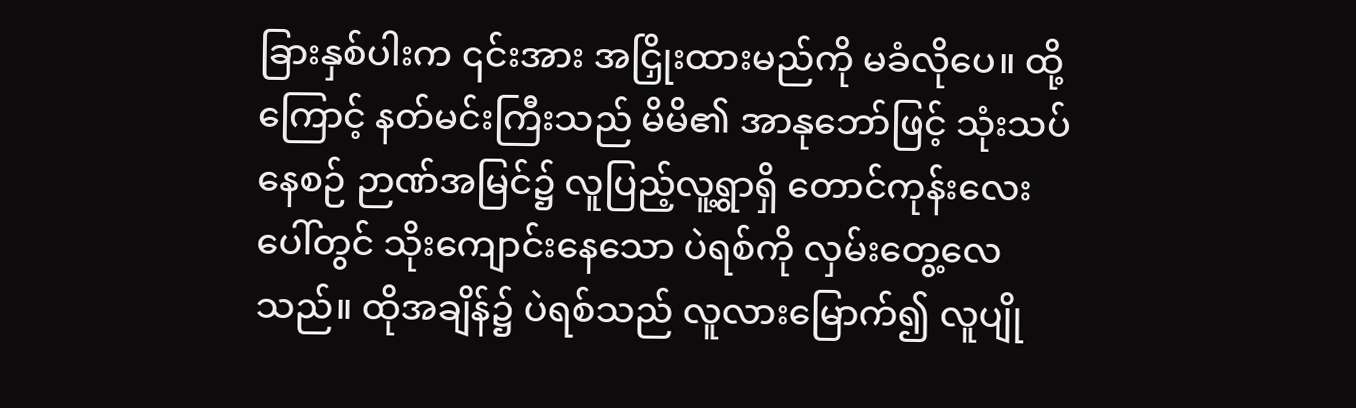ခြားနှစ်ပါးက ၎င်းအား အငြှိုးထားမည်ကို မခံလိုပေ။ ထို့ကြောင့် နတ်မင်းကြီးသည် မိမိ၏ အာနုဘော်ဖြင့် သုံးသပ်နေစဉ် ဉာဏ်အမြင်၌ ‌လူပြည့်လူ့ရွာရှိ တောင်ကုန်းလေးပေါ်တွင် သိုးကျောင်းနေသော ပဲရစ်ကို လှမ်းတွေ့လေသည်။ ထိုအချိန်၌ ပဲရစ်သည် လူလားမြောက်၍ လူပျို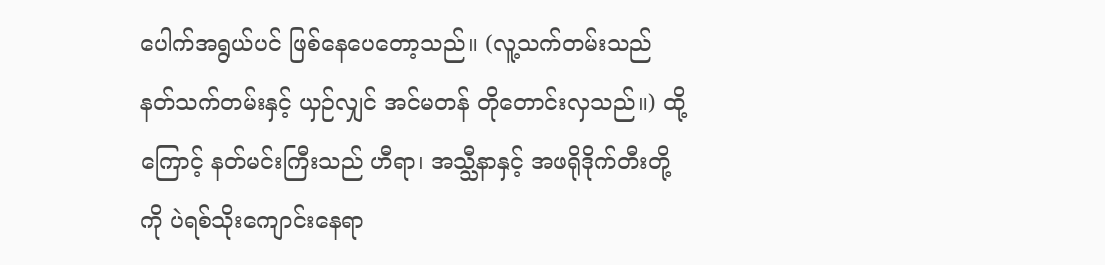ပေါက်အရွယ်ပင် ဖြစ်နေပေတော့သည်။ (လူ့သက်တမ်းသည် နတ်သက်တမ်းနှင့် ယှဉ်လျှင် အင်မတန် တိုတောင်းလှသည်။) ထို့ကြောင့် နတ်မင်းကြီးသည် ဟီရာ၊ အသ္သီနာနှင့် အဖရိုဒိုက်တီးတို့ကို ပဲရစ်သိုးကျောင်းနေရာ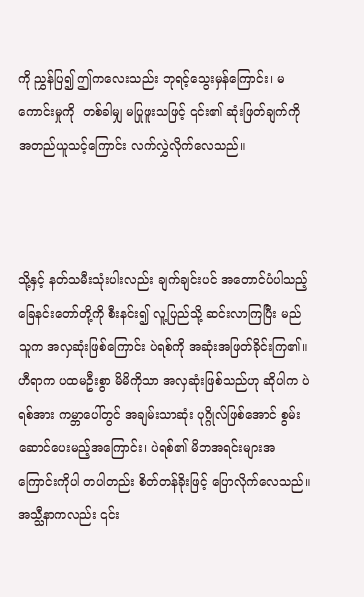ကို ညွှန်ပြ၍ ဤကလေးသည်း ဘုရင့်သွေးမှန်ကြောင်း၊ မကောင်းမှုကို  တစ်ခါမျှ မပြုဖူးသဖြင့် ၎င်း၏ ဆုံးဖြတ်ချက်ကို အတည်ယူသင့်ကြောင်း လက်လွှဲလိုက်လေသည်။



သို့နှင့် နတ်သမီးသုံးပါးလည်း ချက်ချင်းပင် အတောင်ပံပါသည့် ခြေနင်းတော်တို့ကို စီးနင်း၍ လူ့ပြည်သို့ ဆင်းလာကြပြီး မည်သူက အလှဆုံးဖြစ်ကြောင်း ပဲရစ်ကို အဆုံးအဖြတ်ခိုင်းကြ၏။ ဟီရာက ပထမဦးစွာ မိမိကိုသာ အလှဆုံးဖြစ်သည်ဟု ဆိုပါက ပဲရစ်အား ကမ္ဘာပေါ်တွင် အချမ်းသာဆုံး ပုဂ္ဂိုလ်ဖြစ်အောင် စွမ်းဆောင်ပေးမည့်အကြောင်း၊ ပဲရစ်၏ မိဘအရင်းများအကြောင်းကိုပါ တပါတည်း စိတ်တန်ခိုးဖြင့် ပြောလိုက်လေသည်။ အသ္သီနာကလည်း ၎င်း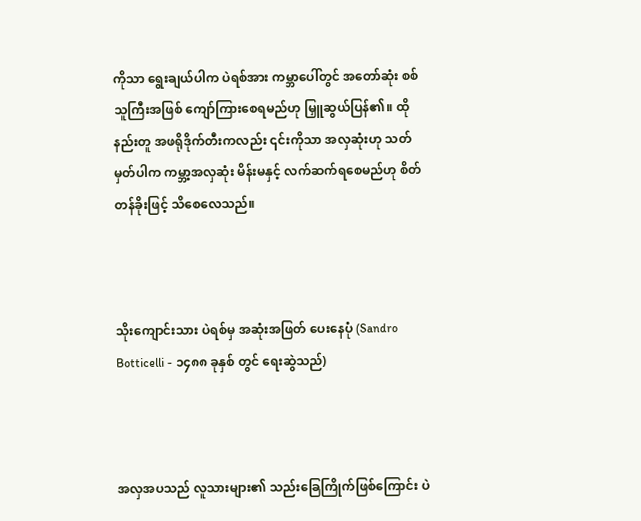ကိုသာ ရွေးချယ်ပါက ပဲရစ်အား ကမ္ဘာပေါ်တွင် အတော်ဆုံး စစ်သူကြီးအဖြစ် ကျော်ကြားစေရမည်ဟု မြှူဆွယ်ပြန်၏။ ထိုနည်းတူ အဖရိုဒိုက်တီးကလည်း ၎င်းကိုသာ အလှဆုံးဟု သတ်မှတ်ပါက ကမ္ဘာ့အလှဆုံး မိန်းမနှင့် လက်ဆက်ရစေမည်ဟု စိတ်တန်ခိုးဖြင့် သိစေလေသည်။



သိုးကျောင်းသား ပဲရစ်မှ အဆုံးအဖြတ် ပေးနေပုံ (Sandro Botticelli - ၁၄၈၈ ခုနှစ် တွင် ရေးဆွဲသည်)



အလှအပသည် လူသားများ၏ သည်းခြေကြိုက်ဖြစ်ကြောင်း ပဲ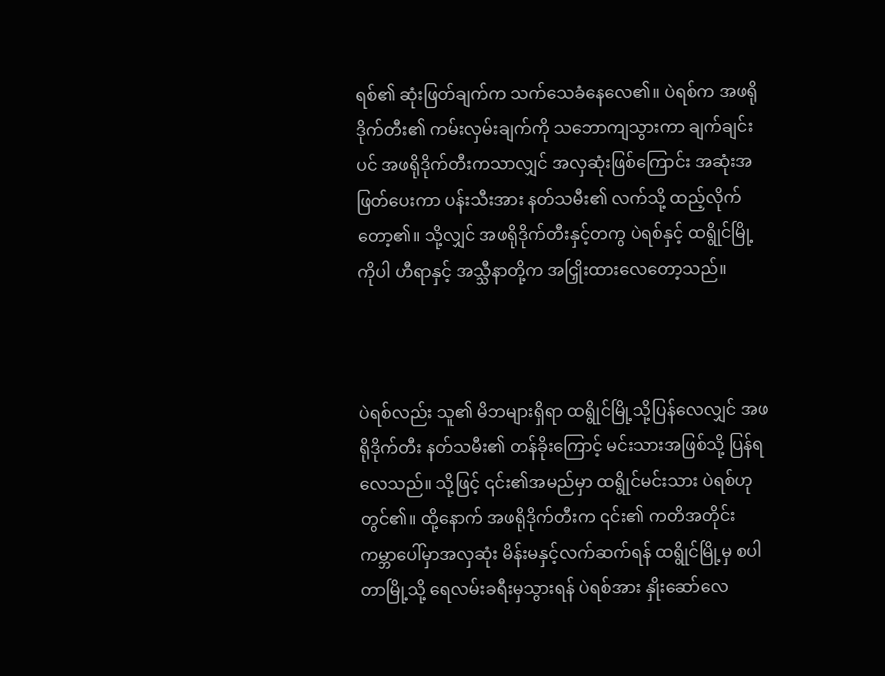ရစ်၏ ဆုံးဖြတ်ချက်က သက်သေခံနေလေ၏။ ပဲရစ်က အဖရိုဒိုက်တီး၏ ကမ်းလှမ်းချက်ကို သဘောကျသွားကာ ချက်ချင်းပင် အဖရိုဒိုက်တီးကသာလျှင် အလှဆုံးဖြစ်ကြောင်း အဆုံးအဖြတ်ပေးကာ ပန်းသီးအား နတ်သမီး၏ လက်သို့ ထည့်လိုက်တော့၏။ သို့လျှင် အဖရိုဒိုက်တီးနှင့်တကွ ပဲရစ်နှင့် ထရွိုင်မြို့ကိုပါ ဟီရာနှင့် အသ္သီနာတို့က အငြှိုးထားလေတော့သည်။



ပဲရစ်လည်း သူ၏ မိဘများရှိရာ ထရွိုင်မြို့သို့ပြန်လေလျှင် အဖရိုဒိုက်တီး နတ်သမီး၏ တန်ခိုးကြောင့် မင်းသားအဖြစ်သို့ ပြန်ရလေသည်။ သို့ဖြင့် ၎င်း၏အမည်မှာ ထရွိုင်မင်းသား ပဲရစ်ဟုတွင်၏။ ထို့နောက် အဖရိုဒိုက်တီးက ၎င်း၏ ကတိအတိုင်း ကမ္ဘာပေါ်မှာအလှဆုံး မိန်းမနှင့်လက်ဆက်ရန် ထရွိုင်မြို့မှ စပါတာမြို့သို့ ရေလမ်းခရီးမှသွားရန် ပဲရစ်အား နှိုးဆော်လေ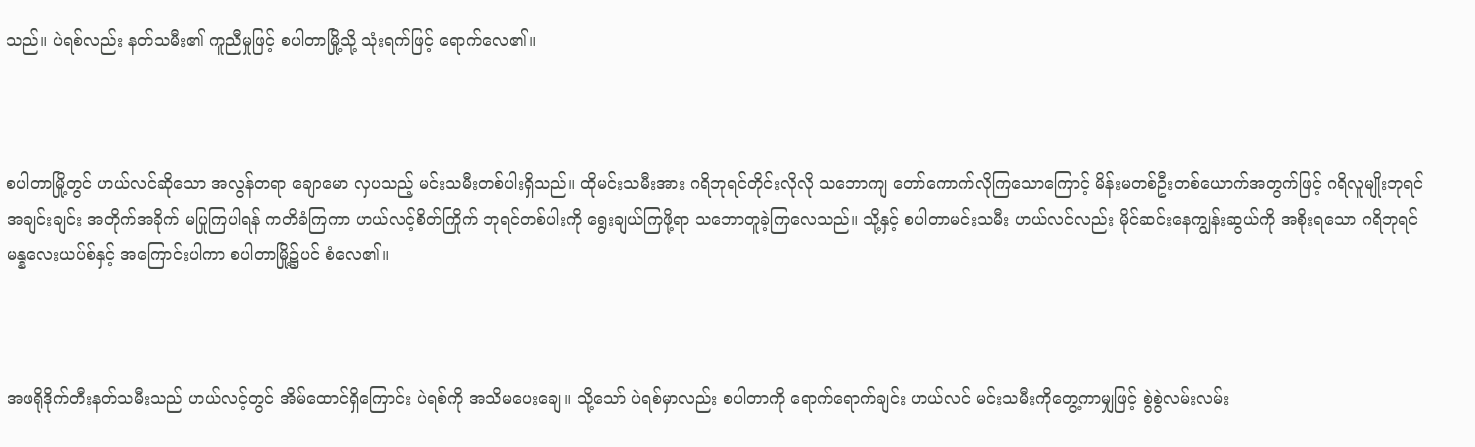သည်။ ပဲရစ်လည်း နတ်သမီး၏ ကူညီမှုဖြင့် စပါတာမြို့သို့ သုံးရက်ဖြင့် ရောက်လေ၏။



စပါတာမြို့တွင် ဟယ်လင်ဆိုသော အလွန်တရာ‌ ချောမော လှပသည့် မင်းသမီးတစ်ပါးရှိသည်။ ထိုမင်းသမီးအား ဂရိဘုရင်တိုင်းလိုလို သဘောကျ တော်ကောက်လိုကြသောကြောင့် မိန်းမတစ်ဦးတစ်ယောက်အတွက်ဖြင့် ဂရိလူမျိုးဘုရင် အချင်းချင်း အတိုက်အခိုက် မပြုကြပါရန် ကတိခံကြကာ ဟယ်လင့်စိတ်ကြိုက် ဘုရင်တစ်ပါးကို ရွေးချယ်ကြဖို့ရာ သဘောတူခဲ့ကြလေသည်။ သို့နှင့် စပါတာမင်းသမီး ဟယ်လင်လည်း မိုင်ဆင်း‌နေကျွန်းဆွယ်ကို အစိုးရသော ဂရိဘုရင် မန္နလေးယပ်စ်နှင့် အကြောင်းပါကာ စပါတာမြို့၌ပင် စံလေ၏။



အဖရိုဒိုက်တီးနတ်သမီးသည် ဟယ်လင့်တွင် အိမ်ထောင်ရှိကြောင်း ပဲရစ်ကို အသိမပေးချေ။ သို့သော် ပဲရစ်မှာလည်း စပါတာကို ရောက်ရောက်ချင်း ဟယ်လင် မင်းသမီးကိုတွေ့ကာမျှဖြင့် စွဲစွဲလမ်းလမ်း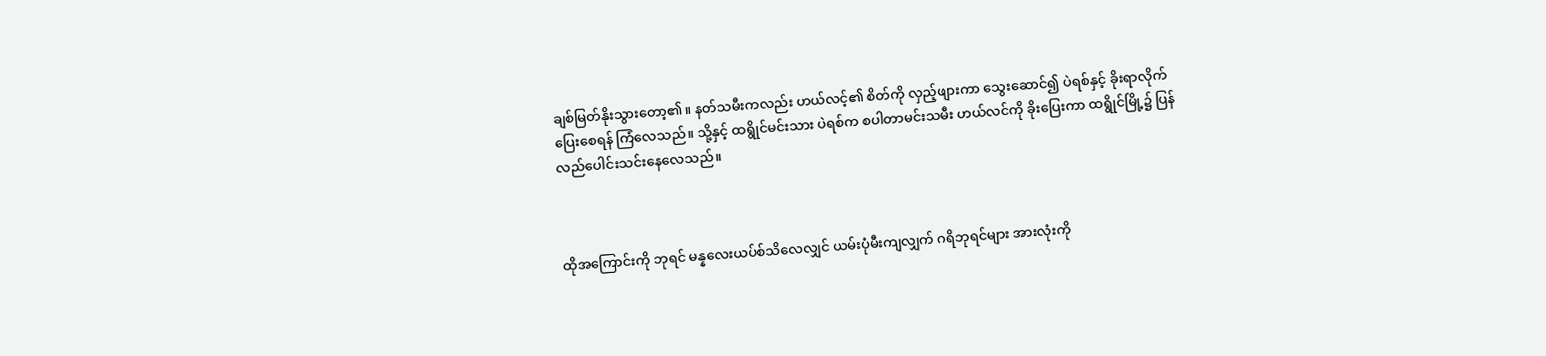ချစ်မြတ်နိုးသွားတော့၏။ နတ်သမီးကလည်း ဟယ်လင့်၏ စိတ်ကို လှည့်ဖျားကာ သွေးဆောင်၍ ပဲရစ်နှင့် ခိုးရာလိုက်ပြေးစေရန် ကြံလေသည်။ သို့နှင့် ထရွိုင်မင်းသား ပဲရစ်က စပါတာမင်းသမီး ဟယ်လင်ကို ခိုးပြေးကာ ထရွိုင်မြို့၌ ပြန်လည်ပေါင်း‌သင်းနေလေသည်။



ထိုအကြောင်းကို ဘုရင် မန္နလေးယပ်စ်သိလေလျှင် ‌ယမ်းပုံမီးကျလျှက် ဂရိဘုရင်များ အားလုံးကို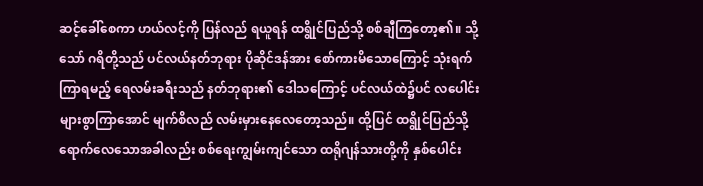ဆင့်ခေါ်စေကာ ဟယ်လင့်ကို ပြန်လည် ရယူရန် ထရွိုင်ပြည်သို့ စစ်ချီကြတော့၏။ သို့သော် ဂရိတို့သည် ပင်လယ်နတ်ဘုရား ပိုဆိုင်ဒန်အား စော်ကားမိသောကြောင့် သုံးရက်ကြာရမည့် ရေလမ်းခရီးသည် နတ်ဘုရား၏ ဒေါသကြောင့် ပင်လယ်ထဲ၌ပင် လပေါင်းများစွာကြာအောင် မျက်စိလည် လမ်းမှားနေလေတော့သည်။ ထို့ပြင် ထရွိုင်ပြည်သို့ရောက်လေသောအခါလည်း စစ်ရေးကျွမ်းကျင်သော ထရိုဂျန်သားတို့ကို နှစ်ပေါင်း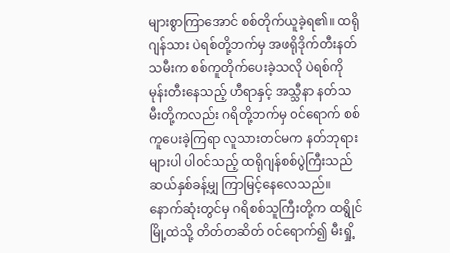များစွာကြာအောင် စစ်တိုက်ယူခဲ့ရ၏။ ထရိုဂျန်သား ပဲရစ်တို့ဘက်မှ အဖရိုဒိုက်တီးနတ်သမီးက စစ်ကူတိုက်ပေးခဲ့သလို ပဲရစ်ကို မုန်းတီးနေသည့် ဟီရာနှင့် အသ္သီနာ နတ်သမီးတို့ကလည်း ဂရိတို့ဘက်မှ ၀င်ရောက် စစ်ကူပေးခဲ့ကြရာ လူသားတင်မက နတ်ဘုရားများပါ ပါ၀င်သည့် ထရိုဂျန်စစ်ပွဲကြီးသည် ဆယ်နှစ်ခန့်မျှ ကြာမြင့်နေလေသည်။ နောက်ဆုံးတွင်မှ ဂရိစစ်သူကြီးတို့က ထရွိုင်မြို့ထဲသို့ တိတ်တဆိတ် ၀င်ရောက်၍ မီးရှို့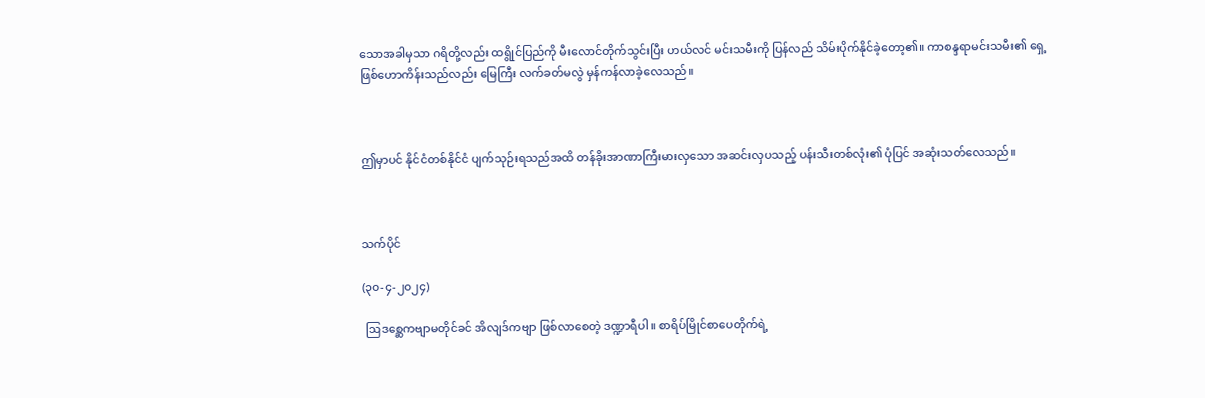သောအခါမှသာ ဂရိတို့လည်း ထရွိုင်ပြည်ကို မီးလောင်တိုက်သွင်းပြီး ဟယ်လင် မင်းသမီးကို ပြန်လည် သိမ်းပိုက်နိုင်ခဲ့တော့၏။ ကာစန္ဒရာမင်းသမီး၏ ရှေ့ဖြစ်ဟောကိန်းသည်လည်း မြေကြီး လက်ခတ်မလွဲ မှန်ကန်လာခဲ့လေသည်။



ဤမှာပင် နိုင်ငံတစ်နိုင်ငံ ပျက်သုဉ်းရသည်အထိ တန်ခိုးအာဏာကြီးမားလှသော အဆင်းလှပသည့် ပန်းသီးတစ်လုံး၏ ပုံပြင် အဆုံးသတ်လေသည်။



သက်ပိုင်

(၃၀-၄-၂၀၂၄)

 ဩဒစ္ဆေကဗျာမတိုင်ခင် အိလျဒ်ကဗျာ ဖြစ်လာစေတဲ့ ဒဏ္ဍာရီပါ။ စာရိပ်မြိုင်စာပေတိုက်ရဲ့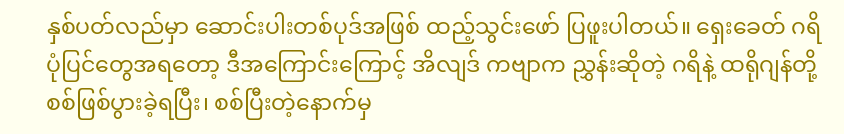နှစ်ပတ်လည်မှာ ဆောင်းပါးတစ်ပုဒ်အဖြစ် ထည့်သွင်းဖော် ပြဖူးပါတယ်။ ရှေးခေတ် ဂရိပုံပြင်တွေအရတော့ ဒီအကြောင်းကြောင့် အိလျဒ် ကဗျာက ညွှန်းဆိုတဲ့ ဂရိနဲ့ ထရိုဂျန်တို့ စစ်ဖြစ်ပွားခဲ့ရပြီး၊ စစ်ပြီးတဲ့နောက်မှ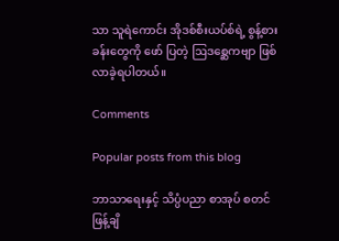သာ သူရဲကောင်း အိုဒစ်စီးယပ်စ်ရဲ့ စွန့်စားခန်းတွေကို ဖော် ပြတဲ့ ဩဒစ္ဆေကဗျာ ဖြစ်လာခဲ့ရပါတယ်။

Comments

Popular posts from this blog

ဘာသာရေးနှင့် သိပ္ပံပညာ စာအုပ် စတင် ဖြန့်ချိ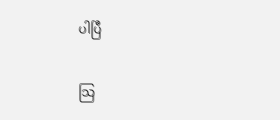ပါပြီ

သြ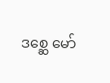ဒစ္ဆေ မော်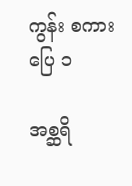ကွန်း စကားပြေ ၁

အစ္ဆရိ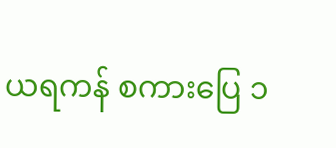ယရကန် စကားပြေ ၁